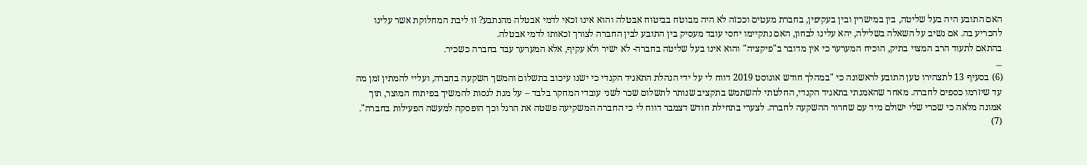האם התובע היה בעל שליטה, בין במישרין ובין בעקיפין, בחברת מעטים וככזה לא היה מבוטח בביטוח אבטלה והוא אינו זכאי לדמי אבטלה מהנתבע? זו ליבת המחלוקת אשר עלינו להכריע בה. אם נשיב על השאלה בשלילה, יהא עלינו לבחון, האם נתקיימו יחסי עובד מעסיק בין התובע לבין החברה לצורך זכאותו לדמי אבטלה.
בהתאם לתעוד הרב המצוי בתיק, הוכיח המערער כי אין מדובר ב"פיקציה" והוא אינו בעל שליטה בחברה- לא ישיר ולא עקיף, אלא המערער עבד בחברה כשכיר.
...
(6) בסעיף 13 לתצהירו טען התובע לראשונה כי "במהלך חודש אוגוסט 2019 דווח לי על ידי הנהלת התאגיד הקנדי כי ישנו עיכוב בתשלום והמשך השקעה בחברה, ועליי להמתין זמן מה עד שיזרמו כספים לחברה. מאחר שהאמנתי בתאגיד הקנדי, החלטתי להשתמש בתקציב שנותר לתשלום שכר לשני עובדי המחקר בלבד – על מנת לנסות להמשיך בפיתוח המוצר, תוך אמונה מלאה כי שכרי שלי ישולם מיד עם שחרור ההשקעה לחברה. לצערי בתחילת חודש דצמבר דווח לי כי החברה המשקיעה פשטה את הרגל וכך הופסקה למעשה הפעילות בחברה".
(7)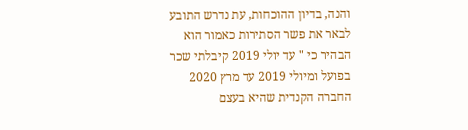והנה, בדיון ההוכחות, עת נדרש התובע לבאר את פשר הסתירות כאמור הוא הבהיר כי " עד יולי 2019 קיבלתי שכר בפועל ומיולי 2019 עד מרץ 2020 החברה הקנדית שהיא בעצם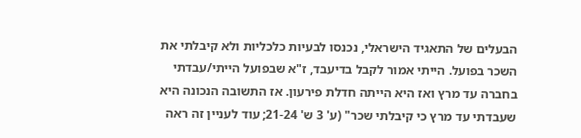הבעלים של התאגיד הישראלי, נכנסו לבעיות כלכליות ולא קיבלתי את השכר בפועל. הייתי אמור לקבל בדיעבד, ז"א שבפועל הייתי/עבדתי בחברה עד מרץ ואז היא הייתה חדלת פירעון. אז התשובה הנכונה היא שעבדתי עד מרץ כי קיבלתי שכר" (ע' 3 ש' 21-24; עוד לעניין זה ראה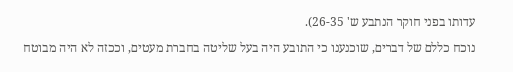עדותו בפני חוקר הנתבע ש' 26-35).
נוכח כללם של דברים, שוכנענו כי התובע היה בעל שליטה בחברת מעטים, וככזה לא היה מבוטח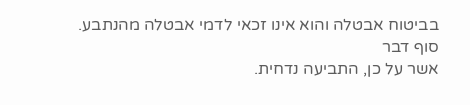בביטוח אבטלה והוא אינו זכאי לדמי אבטלה מהנתבע.
סוף דבר
אשר על כן, התביעה נדחית.